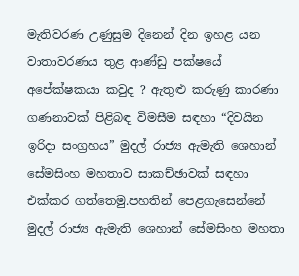මැතිවරණ උණුසුම දිනෙන් දින ඉහළ යන වාතාවරණය තුළ ආණ්ඩු පක්ෂයේ අපේක්ෂකයා කවුද ? ඇතුළු කරුණු කාරණා ගණනාවක් පිළිබඳ විමසීම සඳහා “දිවයින ඉරිදා සංග්‍රහය” මුදල් රාජ්‍ය ඇමැති ශෙහාන් සේමසිංහ මහතාව සාකච්ඡාවක් සඳහා එක්කර ගත්තෙමු.පහතින් පෙළගැසෙන්නේ මුදල් රාජ්‍ය ඇමැති ශෙහාන් සේමසිංහ මහතා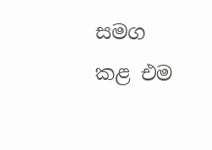සමග කළ එම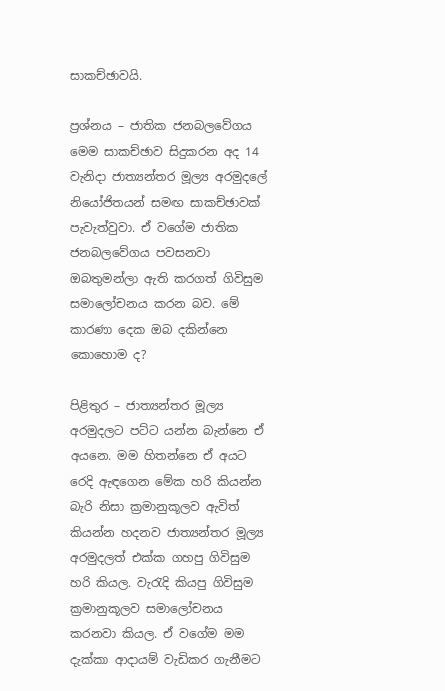සාකච්ඡාවයි.

ප්‍රශ්නය – ජාතික ජනබලවේගය මෙම සාකච්ඡාව සිදුකරන අද 14 වැනිදා ජාත්‍යන්තර මූල්‍ය අරමුදලේ නියෝජිතයන් සමඟ සාකච්ඡාවක් පැවැත්වුවා. ඒ වගේම ජාතික ජනබලවේගය පවසනවා ඔබතුමන්ලා ඇති කරගත් ගිවිසුම සමාලෝචනය කරන බව. මේ කාරණා දෙක ඔබ දකින්නෙ කොහොම ද?

පිළිතුර – ජාත්‍යන්තර මූල්‍ය අරමුදලට පට්ට යන්න බැන්නෙ ඒ අයනෙ. මම හිතන්නෙ ඒ අයට රෙදි ඇඳගෙන මේක හරි කියන්න බැරි නිසා ක්‍රමානුකූලව ඇවිත් කියන්න හදනව ජාත්‍යන්තර මූල්‍ය අරමුදලත් එක්ක ගහපු ගිවිසුම හරි කියල. වැරැදි කියපු ගිවිසුම ක්‍රමානුකූලව සමාලෝචනය කරනවා කියල. ඒ වගේම මම දැක්කා ආදායම් වැඩිකර ගැනීමට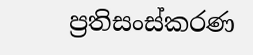ප්‍රතිසංස්කරණ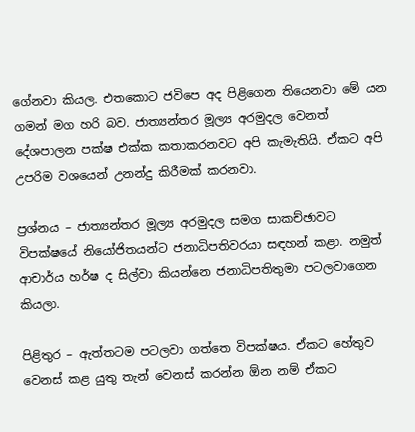ගේනවා කියල. එතකොට ජවිපෙ අද පිළිගෙන තියෙනවා මේ යන ගමන් මග හරි බව. ජාත්‍යන්තර මූල්‍ය අරමුදල වෙනත් දේශපාලන පක්ෂ එක්ක කතාකරනවට අපි කැමැතියි. ඒකට අපි උපරිම වශයෙන් උනන්දු කිරීමක් කරනවා.

ප්‍රශ්නය – ජාත්‍යන්තර මූල්‍ය අරමුදල සමග සාකච්ඡාවට විපක්ෂයේ නියෝජිතයන්ට ජනාධිපතිවරයා සඳහන් කළා. නමුත් ආචාර්ය හර්ෂ ද සිල්වා කියන්නෙ ජනාධිපතිතුමා පටලවාගෙන කියලා.

පිළිතුර – ඇත්තටම පටලවා ගත්තෙ විපක්ෂය. ඒකට හේතුව වෙනස් කළ යුතු තැන් වෙනස් කරන්න ඕන නම් ඒකට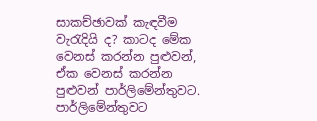සාකච්ඡාවක් කැඳවීම වැරැදියි ද? කාටද මේක වෙනස් කරන්න පුළුවන්, ඒක වෙනස් කරන්න පුළුවන් පාර්ලිමේන්තුවට. පාර්ලිමේන්තුවට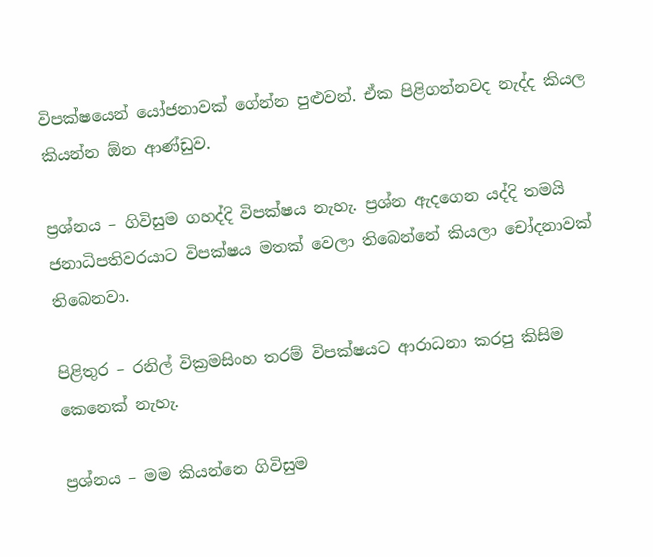විපක්ෂයෙන් යෝජනාවක් ගේන්න පුළුවන්. ඒක පිළිගන්නවද නැද්ද කියල කියන්න ඕන ආණ්ඩුව.

ප්‍රශ්නය – ගිවිසුම ගහද්දි විපක්ෂය නැහැ. ප්‍රශ්න ඇදගෙන යද්දි තමයි ජනාධිපතිවරයාට විපක්ෂය මතක් වෙලා තිබෙන්නේ කියලා චෝදනාවක් තිබෙනවා.

පිළිතුර – රනිල් වික්‍රමසිංහ තරම් විපක්ෂයට ආරාධනා කරපු කිසිම කෙනෙක් නැහැ.

ප්‍රශ්නය – මම කියන්නෙ ගිවිසුම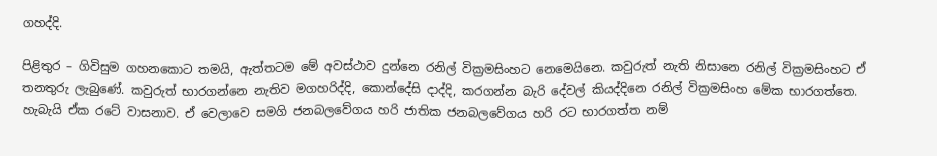ගහද්දි.

පිළිතුර – ගිවිසුම ගහනකොට තමයි, ඇත්තටම මේ අවස්ථාව දුන්නෙ රනිල් වික්‍රමසිංහට නෙමෙයිනෙ. කවුරුත් නැති නිසානෙ රනිල් වික්‍රමසිංහට ඒ තනතුරු ලැබුණේ. කවුරුත් භාරගන්නෙ නැතිව මගහරිද්දි, කොන්දේසි දාද්දි, කරගන්න බැරි දේවල් කියද්දිනෙ රනිල් වික්‍රමසිංහ මේක භාරගත්තෙ. හැබැයි ඒක රටේ වාසනාව. ඒ වෙලාවෙ සමගි ජනබලවේගය හරි ජාතික ජනබලවේගය හරි රට භාරගත්ත නම්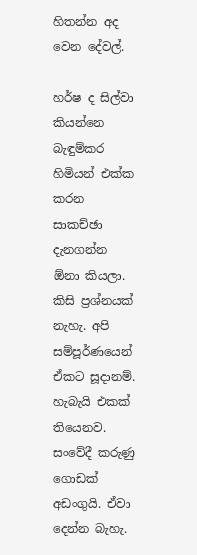හිතන්න අද වෙන දේවල්.

හර්ෂ ද සිල්වා කියන්නෙ බැඳුම්කර හිමියන් එක්ක කරන සාකච්ඡා දැනගන්න ඕනා කියලා. කිසි ප්‍රශ්නයක් නැහැ. අපි සම්පූර්ණයෙන් ඒකට සූදානම්. හැබැයි එකක් තියෙනව. සංවේදී කරුණු ගොඩක් අඩංගුයි. ඒවා දෙන්න බැහැ.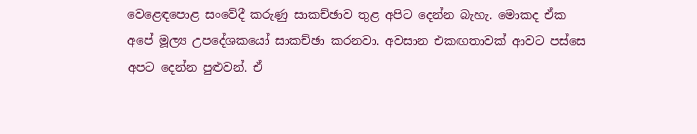වෙළෙඳපොළ සංවේදී කරුණු සාකච්ඡාව තුළ අපිට දෙන්න බැහැ. මොකද ඒක අපේ මූල්‍ය උපදේශකයෝ සාකච්ඡා කරනවා. අවසාන එකඟතාවක් ආවට පස්සෙ අපට දෙන්න පුළුවන්. ඒ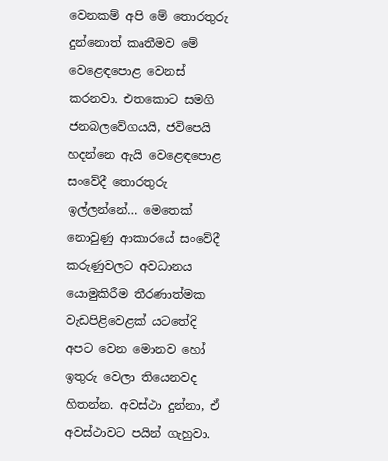වෙනකම් අපි මේ තොරතුරු දුන්නොත් කෘතීමව මේ වෙළෙඳපොළ වෙනස් කරනවා. එතකොට සමගි ජනබලවේගයයි, ජවිපෙයි හදන්නෙ ඇයි වෙළෙඳපොළ සංවේදී තොරතුරු ඉල්ලන්නේ… මෙතෙක් නොවුණු ආකාරයේ සංවේදී කරුණුවලට අවධානය යොමුකිරීම තීරණාත්මක වැඩපිළිවෙළක් යටතේදි අපට වෙන මොනව හෝ ඉතුරු වෙලා තියෙනවද හිතන්න. අවස්ථා දුන්නා, ඒ අවස්ථාවට පයින් ගැහුවා.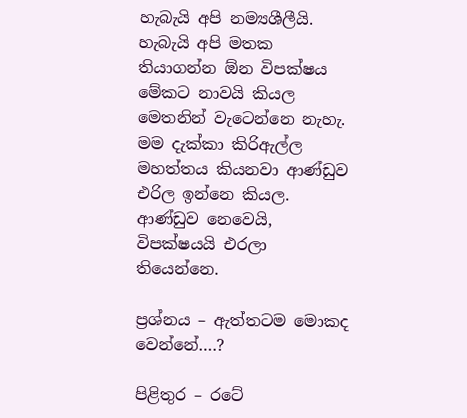හැබැයි අපි නම්‍යශීලීයි. හැබැයි අපි මතක තියාගන්න ඕන විපක්ෂය මේකට නාවයි කියල මෙතනින් වැටෙන්නෙ නැහැ. මම දැක්කා කිරිඇල්ල මහත්තය කියනවා ආණ්ඩුව එරිල ඉන්නෙ කියල. ආණ්ඩුව නෙවෙයි, විපක්ෂයයි එරලා තියෙන්නෙ.

ප්‍රශ්නය – ඇත්තටම මොකද වෙන්නේ….?

පිළිතුර – රටේ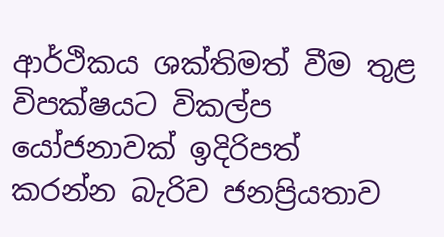ආර්ථිකය ශක්තිමත් වීම තුළ විපක්ෂයට විකල්ප යෝජනාවක් ඉදිරිපත් කරන්න බැරිව ජනප්‍රියතාව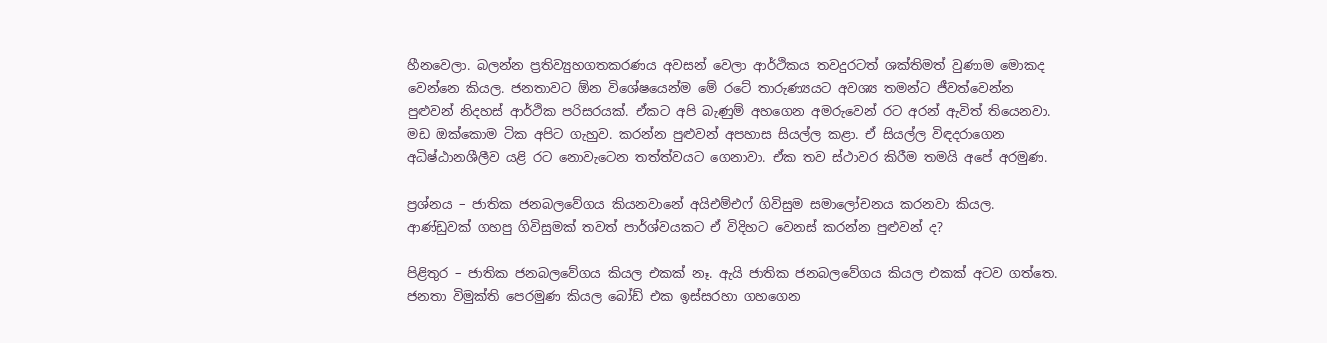හීනවෙලා. බලන්න ප්‍රතිව්‍යුහගතකරණය අවසන් වෙලා ආර්ථිකය තවදුරටත් ශක්තිමත් වුණාම මොකද වෙන්නෙ කියල. ජනතාවට ඕන විශේෂයෙන්ම මේ රටේ තාරුණ්‍යයට අවශ්‍ය තමන්ට ජීවත්වෙන්න පුළුවන් නිදහස් ආර්ථික පරිසරයක්. ඒකට අපි බැණුම් අහගෙන අමරුවෙන් රට අරන් ඇවිත් තියෙනවා. මඩ ඔක්කොම ටික අපිට ගැහුව. කරන්න පුළුවන් අපහාස සියල්ල කළා. ඒ සියල්ල විඳදරාගෙන අධිෂ්ඨානශීලීව යළි රට නොවැටෙන තත්ත්වයට ගෙනාවා. ඒක තව ස්ථාවර කිරීම තමයි අපේ අරමුණ.

ප්‍රශ්නය – ජාතික ජනබලවේගය කියනවානේ අයිඑම්එෆ් ගිවිසුම සමාලෝචනය කරනවා කියල. ආණ්ඩුවක් ගහපු ගිවිසුමක් තවත් පාර්ශ්වයකට ඒ විදිහට වෙනස් කරන්න පුළුවන් ද?

පිළිතුර – ජාතික ජනබලවේගය කියල එකක් නෑ. ඇයි ජාතික ජනබලවේගය කියල එකක් අටව ගත්තෙ. ජනතා විමුක්ති පෙරමුණ කියල බෝඩ් එක ඉස්සරහා ගහගෙන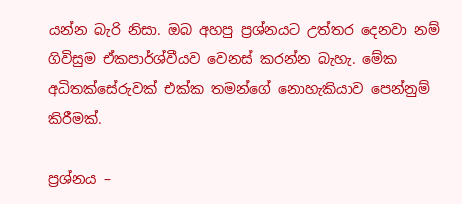යන්න බැරි නිසා. ඔබ අහපු ප්‍රශ්නයට උත්තර දෙනවා නම් ගිවිසුම ඒකපාර්ශ්වීයව වෙනස් කරන්න බැහැ. මේක අධිතක්සේරුවක් එක්ක තමන්ගේ නොහැකියාව පෙන්නුම් කිරීමක්.

ප්‍රශ්නය –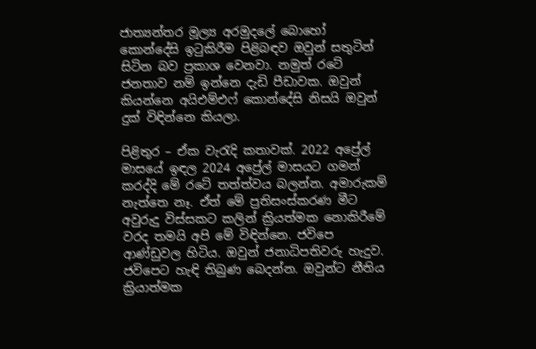ජාත්‍යන්තර මූල්‍ය අරමුදලේ බොහෝ කොන්දේසි ඉටුකිරීම පිළිබඳව ඔවුන් සතුටින් සිටින බව ප්‍රකාශ වෙනවා. නමුත් රටේ ජනතාව නම් ඉන්නෙ දැඩි පීඩාවක. ඔවුන් කියන්නෙ අයිඑම්එෆ් කොන්දේසි නිසයි ඔවුන් දුක් විඳින්නෙ කියලා.

පිළිතුර – ඒක වැරැදි කතාවක්. 2022 අප්‍රේල් මාසයේ ඉඳල 2024 අප්‍රේල් මාසයට ගමන් කරද්දි මේ රටේ තත්ත්වය බලන්න. අමාරුකම් නැත්තෙ නෑ. ඒත් මේ ප්‍රතිසංස්කරණ මීට අවුරුදු විස්සකට කලින් ක්‍රියත්මක නොකිරීමේ වරද තමයි අපි මේ විඳින්නෙ. ජවිපෙ ආණ්ඩුවල හිටිය. ඔවුන් ජනාධිපතිවරු හැදුව. ජවිපෙට හැඳි තිබුණ බෙදන්න. ඔවුන්ට නීතිය ක්‍රියාත්මක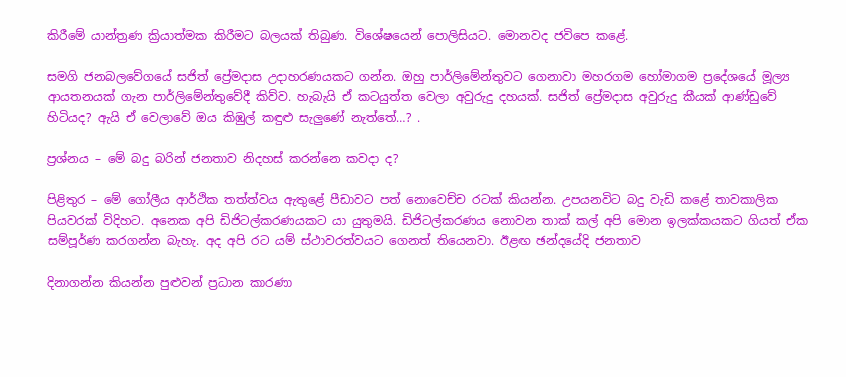කිරීමේ යාන්ත්‍රණ ක්‍රියාත්මක කිරීමට බලයක් තිබුණ. විශේෂයෙන් පොලිසියට. මොනවද ජවිපෙ කළේ.

සමගි ජනබලවේගයේ සජිත් ප්‍රේමදාස උදාහරණයකට ගන්න. ඔහු පාර්ලිමේන්තුවට ගෙනාවා මහරගම හෝමාගම ප්‍රදේශයේ මූල්‍ය ආයතනයක් ගැන පාර්ලිමේන්තුවේදී කිව්ව. හැබැයි ඒ කටයුත්ත වෙලා අවුරුදු දහයක්. සජිත් ප්‍රේමදාස අවුරුදු කීයක් ආණ්ඩුවේ හිටියද? ඇයි ඒ වෙලාවේ ඔය කිඹුල් කඳුළු සැලුණේ නැත්තේ…? .

ප්‍රශ්නය – මේ බදු බරින් ජනතාව නිදහස් කරන්නෙ කවදා ද?

පිළිතුර – මේ ගෝලීය ආර්ථික තත්ත්වය ඇතුළේ පීඩාවට පත් නොවෙච්ච රටක් කියන්න. උපයනවිට බදු වැඩි කළේ තාවකාලික පියවරක් විදිහට. අනෙක අපි ඩිජිටල්කරණයකට යා යුතුමයි. ඩිජිටල්කරණය නොවන තාක් කල් අපි මොන ඉලක්කයකට ගියත් ඒක සම්පූර්ණ කරගන්න බැහැ. අද අපි රට යම් ස්ථාවරත්වයට ගෙනත් තියෙනවා. ඊළඟ ඡන්දයේදි ජනතාව

දිනාගන්න කියන්න පුළුවන් ප්‍රධාන කාරණා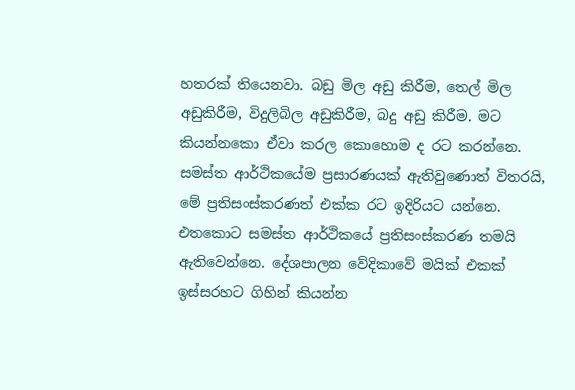හතරක් තියෙනවා. බඩු මිල අඩු කිරීම, තෙල් මිල අඩුකිරීම, විදුලිබිල අඩුකිරීම, බදු අඩු කිරීම. මට කියන්නකො ඒවා කරල කොහොම ද රට කරන්නෙ. සමස්ත ආර්ථිකයේම ප්‍රසාරණයක් ඇතිවුණොත් විතරයි, මේ ප්‍රතිසංස්කරණත් එක්ක රට ඉදිරියට යන්නෙ. එතකොට සමස්ත ආර්ථිකයේ ප්‍රතිසංස්කරණ තමයි ඇතිවෙන්නෙ. දේශපාලන වේදිකාවේ මයික් එකක් ඉස්සරහට ගිහින් කියන්න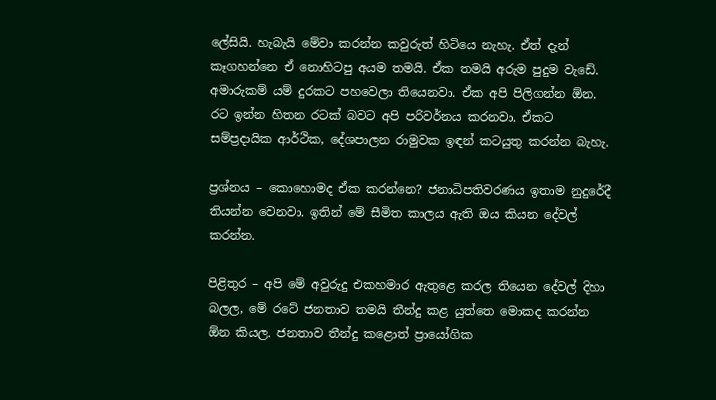ලේසියි. හැබැයි මේවා කරන්න කවුරුත් හිටියෙ නැහැ. ඒත් දැන් කෑගහන්නෙ ඒ නොහිටපු අයම තමයි. ඒක තමයි අරුම පුදුම වැඩේ. අමාරුකම් යම් දුරකට පහවෙලා තියෙනවා. ඒක අපි පිලිගන්න ඕන. රට ඉන්න හිතන රටක් බවට අපි පරිවර්නය කරනවා. ඒකට සම්ප්‍රදායික ආර්ථික, දේශපාලන රාමුවක ඉඳන් කටයුතු කරන්න බැහැ.

ප්‍රශ්නය – කොහොමද ඒක කරන්නෙ? ජනාධිපතිවරණය ඉතාම නුදුරේදී තියන්න වෙනවා. ඉතින් මේ සීමිත කාලය ඇති ඔය කියන දේවල් කරන්න.

පිළිතුර – අපි මේ අවුරුදු එකහමාර ඇතුළෙ කරල තියෙන දේවල් දිහා බලල, මේ රටේ ජනතාව තමයි තීන්දු කළ යුත්තෙ මොකද කරන්න ඕන කියල. ජනතාව තීන්දු කළොත් ප්‍රායෝගික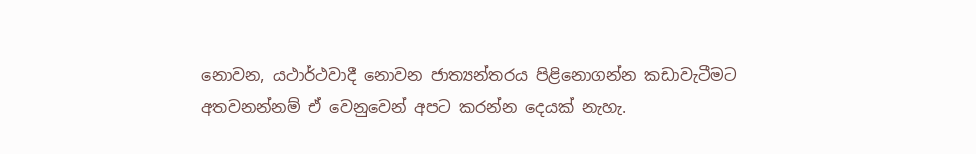නොවන, යථාර්ථවාදී නොවන ජාත්‍යන්තරය පිළිනොගන්න කඩාවැටීමට අතවනන්නම් ඒ වෙනුවෙන් අපට කරන්න දෙයක් නැහැ.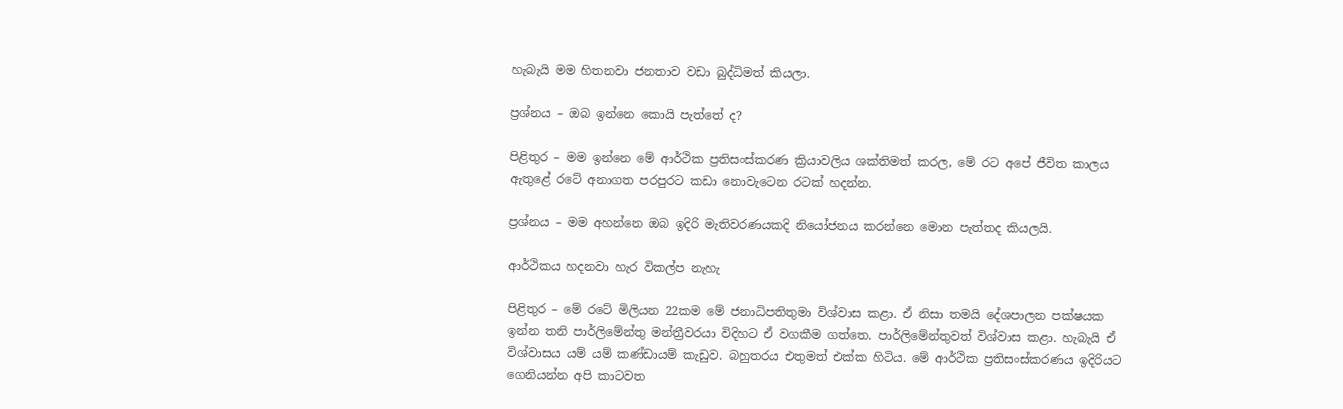හැබැයි මම හිතනවා ජනතාව වඩා බුද්ධිමත් කියලා.

ප්‍රශ්නය – ඔබ ඉන්නෙ කොයි පැත්තේ ද?

පිළිතුර – මම ඉන්නෙ මේ ආර්ථික ප්‍රතිසංස්කරණ ක්‍රියාවලිය ශක්තිමත් කරල, මේ රට අපේ ජීවිත කාලය ඇතුළේ රටේ අනාගත පරපුරට කඩා නොවැටෙන රටක් හදන්න.

ප්‍රශ්නය – මම අහන්නෙ ඔබ ඉදිරි මැතිවරණයකදි නියෝජනය කරන්නෙ මොන පැත්තද කියලයි.

ආර්ථිකය හදනවා හැර විකල්ප නැහැ

පිළිතුර – මේ රටේ මිලියන 22කම මේ ජනාධිපතිතුමා විශ්වාස කළා. ඒ නිසා තමයි දේශපාලන පක්ෂයක ඉන්න තනි පාර්ලිමේන්තු මන්ත්‍රීවරයා විදිහට ඒ වගකීම ගත්තෙ. පාර්ලිමේන්තුවත් විශ්වාස කළා. හැබැයි ඒ විශ්වාසය යම් යම් කණ්ඩායම් කැඩුව. බහුතරය එතුමත් එක්ක හිටිය. මේ ආර්ථික ප්‍රතිසංස්කරණය ඉදිරියට ගෙනියන්න අපි කාටවත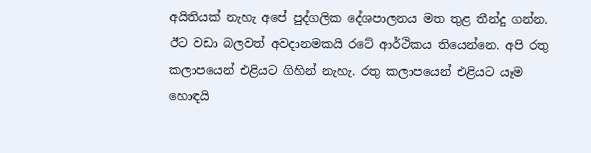අයිතියක් නැහැ අපේ පුද්ගලික දේශපාලනය මත තුළ තීන්දු ගන්න. ඊට වඩා බලවත් අවදානමකයි රටේ ආර්ථිකය තියෙන්නෙ. අපි රතු කලාපයෙන් එළියට ගිහින් නැහැ. රතු කලාපයෙන් එළියට යෑම හොඳයි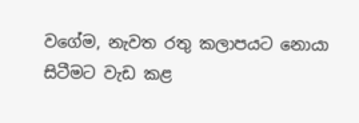වගේම, නැවත රතු කලාපයට නොයා සිටීමට වැඩ කළ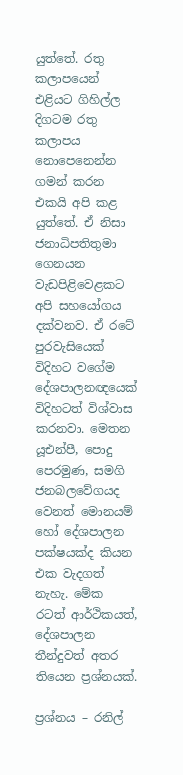යුත්තේ. රතු කලාපයෙන් එළියට ගිහිල්ල දිගටම රතු කලාපය නොපෙනෙන්න ගමන් කරන එකයි අපි කළ යුත්තේ. ඒ නිසා ජනාධිපතිතුමා ගෙනයන වැඩපිළිවෙළකට අපි සහයෝගය දක්වනව. ඒ රටේ පුරවැසියෙක් විදිහට වගේම දේශපාලනඥයෙක් විදිහටත් විශ්වාස කරනවා. මෙතන යූඑන්පී, පොදු පෙරමුණ, සමගි ජනබලවේගයද වෙනත් මොනයම් හෝ දේශපාලන පක්ෂයක්ද කියන එක වැදගත් නැහැ. මේක රටත් ආර්ථිකයත්, දේශපාලන තීන්දුවත් අතර තියෙන ප්‍රශ්නයක්.

ප්‍රශ්නය – රනිල්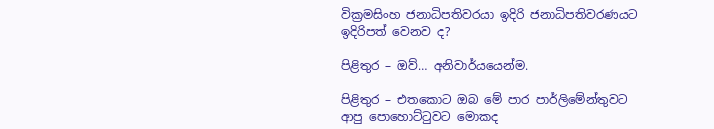වික්‍රමසිංහ ජනාධිපතිවරයා ඉදිරි ජනාධිපතිවරණයට ඉදිරිපත් වෙනව ද?

පිළිතුර – ඔව්… අනිවාර්යයෙන්ම.

පිළිතුර – එතකොට ඔබ මේ පාර පාර්ලිමේන්තුවට ආපු පොහොට්ටුවට මොකද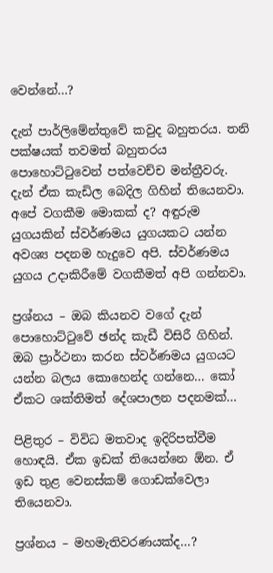වෙන්නේ…?

දැන් පාර්ලිමේන්තුවේ කවුද බහුතරය. තනි පක්ෂයක් තවමත් බහුතරය පොහොට්ටුවෙන් පත්වෙච්ච මන්ත්‍රීවරු. දැන් ඒක කැඩිල බෙදිල ගිහින් තියෙනවා. අපේ වගකීම මොකක් ද? අඳුරුම යුගයකින් ස්වර්ණමය යුගයකට යන්න අවශ්‍ය පදනම හැදුවෙ අපි. ස්වර්ණමය යුගය උදාකිරීමේ වගකීමත් අපි ගන්නවා.

ප්‍රශ්නය – ඔබ කියනව වගේ දැන් පොහොට්ටුවේ ඡන්ද කැඩී විසිරී ගිහින්. ඔබ ප්‍රාර්ථනා කරන ස්වර්ණමය යුගයට යන්න බලය කොහෙන්ද ගන්නෙ… කෝ ඒකට ශක්තිමත් දේශපාලන පදනමක්…

පිළිතුර – විවිධ මතවාද ඉදිරිපත්වීම හොඳයි. ඒක ඉඩක් තියෙන්නෙ ඕන. ඒ ඉඩ තුළ වෙනස්කම් ගොඩක්වෙලා තියෙනවා.

ප්‍රශ්නය – මහමැතිවරණයක්ද…?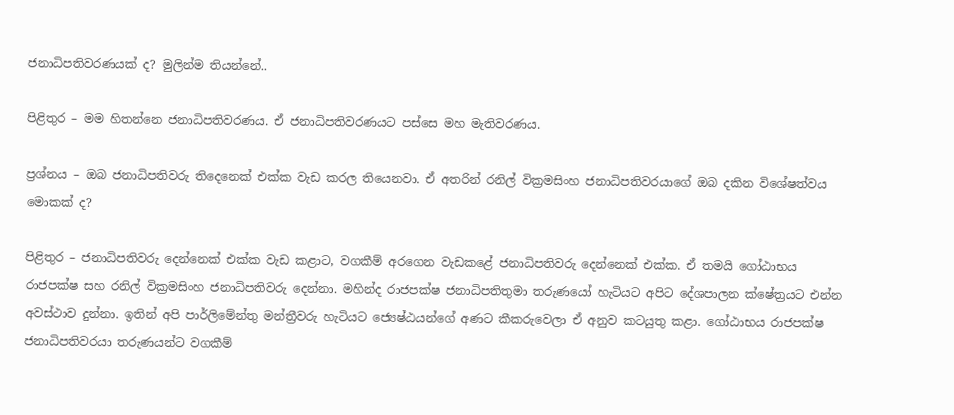ජනාධිපතිවරණයක් ද? මුලින්ම තියන්නේ..

පිළිතුර – මම හිතන්නෙ ජනාධිපතිවරණය. ඒ ජනාධිපතිවරණයට පස්සෙ මහ මැතිවරණය.

ප්‍රශ්නය – ඔබ ජනාධිපතිවරු තිදෙනෙක් එක්ක වැඩ කරල තියෙනවා. ඒ අතරින් රනිල් වික්‍රමසිංහ ජනාධිපතිවරයාගේ ඔබ දකින විශේෂත්වය මොකක් ද?

පිළිතුර – ජනාධිපතිවරු දෙන්නෙක් එක්ක වැඩ කළාට, වගකීම් අරගෙන වැඩකළේ ජනාධිපතිවරු දෙන්නෙක් එක්ක. ඒ තමයි ගෝඨාභය රාජපක්ෂ සහ රනිල් වික්‍රමසිංහ ජනාධිපතිවරු දෙන්නා. මහින්ද රාජපක්ෂ ජනාධිපතිතුමා තරුණයෝ හැටියට අපිට දේශපාලන ක්ෂේත්‍රයට එන්න අවස්ථාව දුන්නා. ඉතින් අපි පාර්ලිමේන්තු මන්ත්‍රීවරු හැටියට ජ්‍යෙෂ්ඨයන්ගේ අණට කීකරුවෙලා ඒ අනුව කටයුතු කළා. ගෝඨාභය රාජපක්ෂ ජනාධිපතිවරයා තරුණයන්ට වගකීම්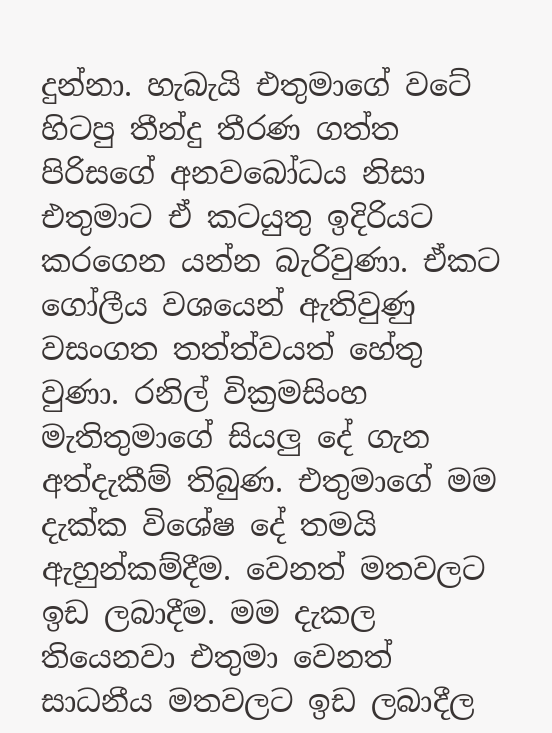දුන්නා. හැබැයි එතුමාගේ වටේ හිටපු තීන්දු තීරණ ගත්ත පිරිසගේ අනවබෝධය නිසා එතුමාට ඒ කටයුතු ඉදිරියට කරගෙන යන්න බැරිවුණා. ඒකට ගෝලීය වශයෙන් ඇතිවුණු වසංගත තත්ත්වයත් හේතු වුණා. රනිල් වික්‍රමසිංහ මැතිතුමාගේ සියලු දේ ගැන අත්දැකීම් තිබුණ. එතුමාගේ මම දැක්ක විශේෂ දේ තමයි ඇහුන්කම්දීම. වෙනත් මතවලට ඉඩ ලබාදීම. මම දැකල තියෙනවා එතුමා වෙනත් සාධනීය මතවලට ඉඩ ලබාදීල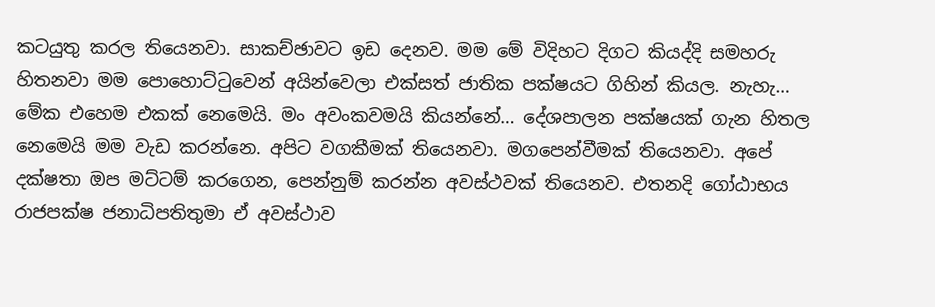කටයුතු කරල තියෙනවා. සාකච්ඡාවට ඉඩ දෙනව. මම මේ විදිහට දිගට කියද්දි සමහරු හිතනවා මම පොහොට්ටුවෙන් අයින්වෙලා එක්සත් ජාතික පක්ෂයට ගිහින් කියල. නැහැ… මේක එහෙම එකක් නෙමෙයි. මං අවංකවමයි කියන්නේ… දේශපාලන පක්ෂයක් ගැන හිතල නෙමෙයි මම වැඩ කරන්නෙ. අපිට වගකීමක් තියෙනවා. මගපෙන්වීමක් තියෙනවා. අපේ දක්ෂතා ඔප මට්ටම් කරගෙන, පෙන්නුම් කරන්න අවස්ථවක් තියෙනව. එතනදි ගෝඨාභය රාජපක්ෂ ජනාධිපතිතුමා ඒ අවස්ථාව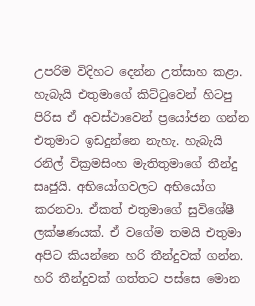උපරිම විදිහට දෙන්න උත්සාහ කළා. හැබැයි එතුමාගේ කිට්ටුවෙන් හිටපු පිරිස ඒ අවස්ථාවෙන් ප්‍රයෝජන ගන්න එතුමාට ඉඩදුන්නෙ නැහැ. හැබැයි රනිල් වික්‍රමසිංහ මැතිතුමාගේ තීන්දු සෘජුයි. අභියෝගවලට අභියෝග කරනවා. ඒකත් එතුමාගේ සුවිශේෂී ලක්ෂණයක්. ඒ වගේම තමයි එතුමා අපිට කියන්නෙ හරි තීන්දුවක් ගන්න. හරි තීන්දුවක් ගත්තට පස්සෙ මොන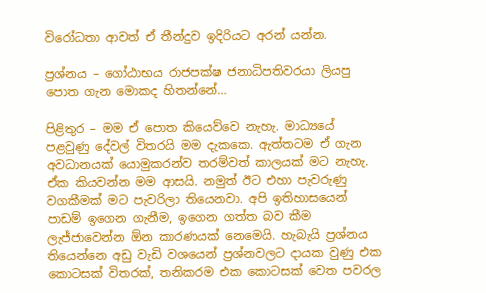විරෝධතා ආවත් ඒ තීන්දුව ඉදිරියට අරන් යන්න.

ප්‍රශ්නය – ගෝඨාභය රාජපක්ෂ ජනාධිපතිවරයා ලියපු පොත ගැන මොකද හිතන්නේ…

පිළිතුර – මම ඒ පොත කියෙව්වෙ නැහැ. මාධ්‍යයේ පළවුණු දේවල් විතරයි මම දැකකෙ. ඇත්තටම ඒ ගැන අවධානයක් යොමුකරන්ව තරම්වත් කාලයක් මට නැහැ. ඒක කියවන්න මම ආසයි. නමුත් ඊට එහා පැවරුණු වගකීමක් මට පැවරිලා තියෙනවා. අපි ඉතිහාසයෙන් පාඩම් ඉගෙන ගැනීම, ඉගෙන ගත්ත බව කීම ලැජ්ජාවෙන්න ඕන කාරණයක් නෙමෙයි. හැබැයි ප්‍රශ්නය තියෙන්නෙ අඩු වැඩි වශයෙන් ප්‍රශ්නවලට දායක වුණු එක කොටසක් විතරක්, තනිකරම එක කොටසක් වෙත පවරල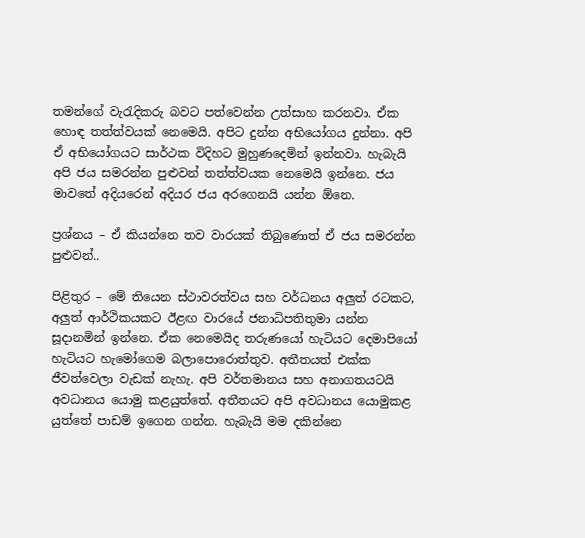තමන්ගේ වැරැදිකරු බවට පත්වෙන්න උත්සාහ කරනවා. ඒක හොඳ තත්ත්වයක් නෙමෙයි. අපිට දුන්න අභියෝගය දුන්නා. අපි ඒ අභියෝගයට සාර්ථක විදිහට මුහුණදෙමින් ඉන්නවා. හැබැයි අපි ජය සමරන්න පුළුවන් තත්ත්වයක නෙමෙයි ඉන්නෙ. ජය මාවතේ අදියරෙන් අදියර ජය අරගෙනයි යන්න ඕනෙ.

ප්‍රශ්නය – ඒ කියන්නෙ තව වාරයක් තිබුණොත් ඒ ජය සමරන්න පුළුවන්..

පිළිතුර – මේ තියෙන ස්ථාවරත්වය සහ වර්ධනය අලුත් රටකට, අලුත් ආර්ථිකයකට ඊළඟ වාරයේ ජනාධිපතිතුමා යන්න සූදානමින් ඉන්නෙ. ඒක නෙමෙයිද තරුණයෝ හැටියට දෙමාපියෝ හැටියට හැමෝගෙම බලාපොරොත්තුව. අතීතයත් එක්ක ජීවත්වෙලා වැඩක් නැහැ. අපි වර්තමානය සහ අනාගතයටයි අවධානය යොමු කළයුත්තේ. අතීතයට අපි අවධානය යොමුකළ යුත්තේ පාඩම් ඉගෙන ගන්න. හැබැයි මම දකින්නෙ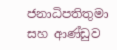ජනාධිපතිතුමා සහ ආණ්ඩුව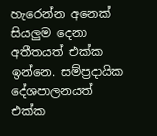හැරෙන්න අනෙක් සියලුම දෙනා අතීතයත් එක්ක ඉන්නෙ. සම්ප්‍රදායික දේශපාලනයත් එක්ක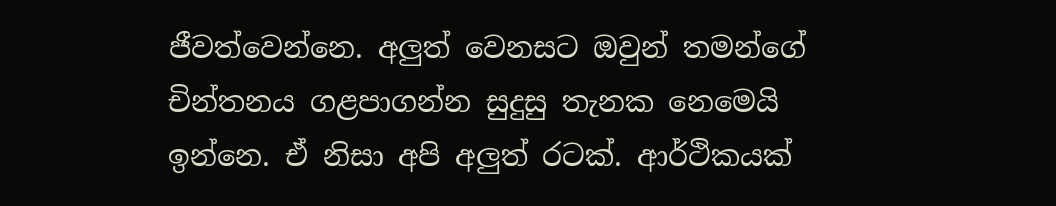ජීවත්වෙන්නෙ. අලුත් වෙනසට ඔවුන් තමන්ගේ චින්තනය ගළපාගන්න සුදුසු තැනක නෙමෙයි ඉන්නෙ. ඒ නිසා අපි අලුත් රටක්. ආර්ථිකයක්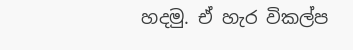හදමු. ඒ හැර විකල්ප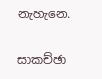නැහැනෙ.

සාකච්ඡා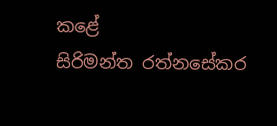කළේ
සිරිමන්ත රත්නසේකර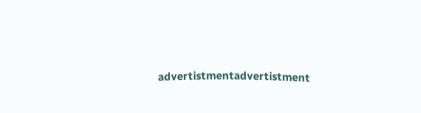advertistmentadvertistment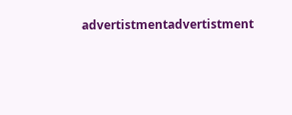advertistmentadvertistment